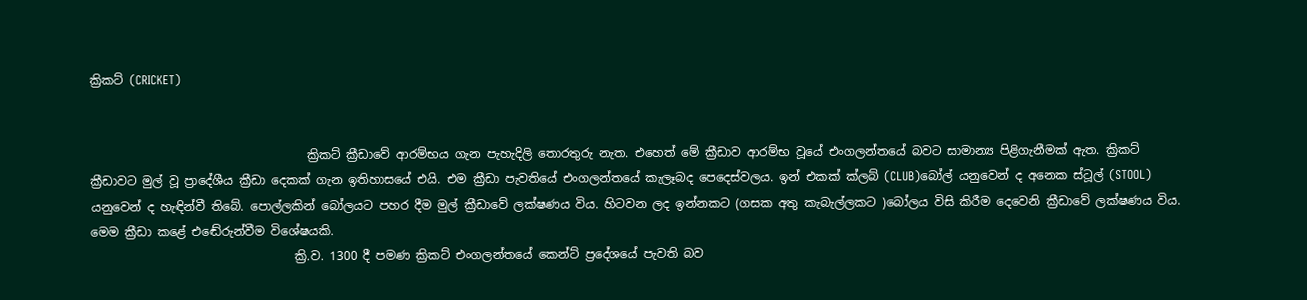ක්‍රිකට් (CRICKET)


                                    ක්‍රිකට් ක්‍රීඩාවේ ආරම්භය ගැන පැහැදිලි තොරතුරු නැත. එහෙත් මේ ක්‍රීඩාව ආරම්භ වූයේ එංගලන්තයේ බවට සාමාන්‍ය පිළිගැනීමක් ඇත. ක්‍රිකට් ක්‍රීඩාවට මුල් වූ ප්‍රාදේශීය ක්‍රීඩා දෙකක් ගැන ඉතිහාසයේ එයි. එම ක්‍රීඩා පැවතියේ එංගලන්තයේ කැලෑබද පෙදෙස්වලය. ඉන් එකක් ක්ලබ් (CLUB)බෝල් යනුවෙන් ද අනෙක ස්ටූල් (STOOL) යනුවෙන් ද හැඳින්වී තිබේ. පොල්ලකින් බෝලයට පහර දීම මුල් ක්‍රීඩාවේ ලක්ෂණය විය. හිටවන ලද ඉන්නකට (ගසක අතු කැබැල්ලකට )බෝලය විසි කිරීම දෙවෙනි ක්‍රීඩාවේ ලක්ෂණය විය. මෙම ක්‍රීඩා කළේ එඬේරුන්වීම විශේෂයකි.
                                  ක්‍රි.ව. 1300 දී පමණ ක්‍රිකට් එංගලන්තයේ කෙන්ට් ප්‍රදේශයේ පැවති බව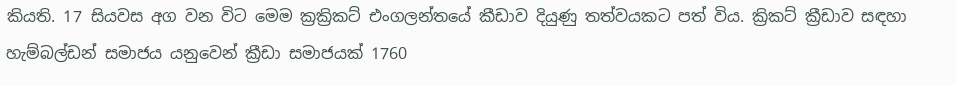කියති. 17 සියවස අග වන විට මෙම ක්‍රක්‍රිකට් එංගලන්තයේ කීඩාව දියුණු තත්වයකට පත් විය. ක්‍රිකට් ක්‍රීඩාව සඳහා හැම්බල්ඩන් සමාජය යනුවෙන් ක්‍රීඩා සමාජයක් 1760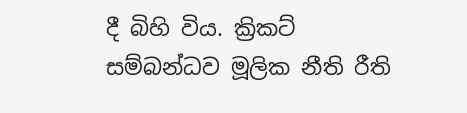දී බිහි විය. ක්‍රිකට් සම්බන්ධව මූලික නීති රීති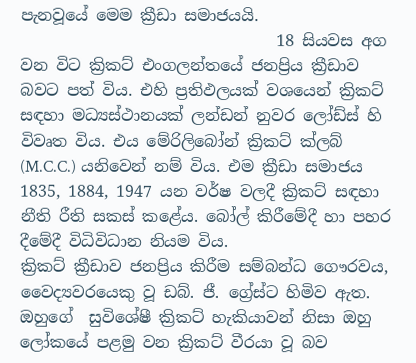පැනවූයේ මෙම ක්‍රීඩා සමාජයයි.
                                18 සියවස අග වන විට ක්‍රිකට් එංගලන්තයේ ජනප්‍රිය ක්‍රීඩාව බවට පත් විය. එහි ප්‍රතිඵලයක් වශයෙන් ක්‍රිකට් සඳහා මධ්‍යස්ථානයක් ලන්ඩන් නුවර ලෝඩ්ස් හි විවෘත විය. එය මේරිලිබෝන් ක්‍රිකට් ක්ලබ් (M.C.C.) යනිවෙන් නම් විය. එම ක්‍රීඩා සමාජය 1835, 1884, 1947 යන වර්ෂ වලදී ක්‍රිකට් සඳහා නීති රීති සකස් කළේය. බෝල් කිරීමේදී හා පහර දීමේදී විධිවිධාන නියම විය.
ක්‍රිකට් ක්‍රීඩාව ජනප්‍රිය කිරීම සම්බන්ධ ගෞරවය, වෛද්‍යවරයෙකු වූ ඩබ්. ජී. ග්‍රේස්ට හිමිව ඇත. ඔහුගේ  සුවිශේෂී ක්‍රිකට් හැකියාවන් නිසා ඔහු ලෝකයේ පළමු වන ක්‍රිකට් වීරයා වූ බව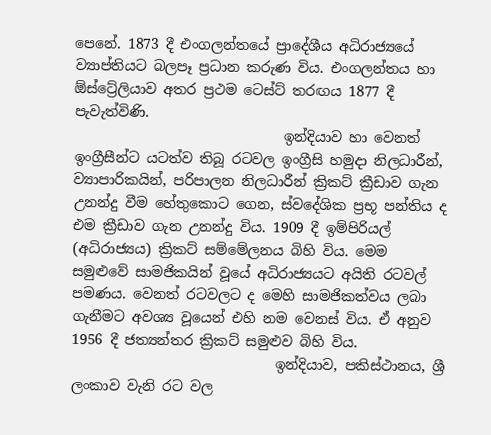පෙනේ. 1873 දී එංගලන්තයේ ප්‍රාදේශීය අධිරාජ්‍යයේ ව්‍යාප්තියට බලපෑ ප්‍රධාන කරුණ විය. එංගලන්තය හා ඕස්ට්‍රේලියාව අතර ප්‍රථම ටෙස්ට් තරඟය 1877 දී පැවැත්විණි.
                              ඉන්දියාව හා වෙනත් ඉංග්‍රීසීන්ට යටත්ව තිබූ රටවල ඉංග්‍රීසි හමුදා නිලධාරීන්, ව්‍යාපාරිකයින්, පරිපාලන නිලධාරීන් ක්‍රිකට් ක්‍රීඩාව ගැන උනන්දු වීම හේතුකොට ගෙන, ස්වදේශික ප්‍රභූ පන්තිය ද එම ක්‍රීඩාව ගැන උනන්දු විය. 1909 දී ඉම්පිරියල් (අධිරාජ්‍යය) ක්‍රිකට් සම්මේලනය බිහි විය. මෙම සමුළුවේ සාමජිකයින් වූයේ අධිරාජ්‍යයට අයිති රටවල් පමණය. වෙනත් රටවලට ද මෙහි සාමජිකත්වය ලබා ගැනීමට අවශ්‍ය වූයෙන් එහි නම වෙනස් විය. ඒ අනුව 1956 දී ජත්‍යන්තර ක්‍රිකට් සමුළුව බිහි විය.
                             ඉන්දියාව, පකිස්ථානය, ශ්‍රී ලංකාව වැනි රට වල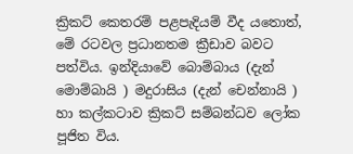ක්‍රිකට් කෙතරම් පළපැදියම් වීද යතොත්, මේ රටවල ප්‍රධානතම ක්‍රීඩාව බවට පත්විය. ඉන්දියාවේ බොම්බාය (දැන් මොම්බායි ) මදුරාසිය (දැන් චෙන්නායි ) හා කල්කටාව ක්‍රිකට් සම්බන්ධව ලෝක පූජිත විය.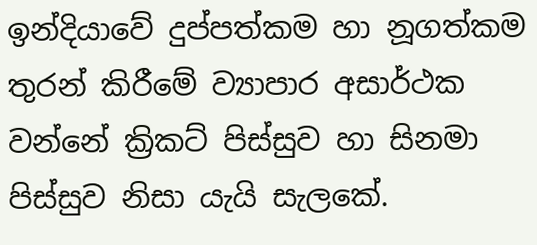ඉන්දියාවේ දුප්පත්කම හා නූගත්කම තුරන් කිරීමේ ව්‍යාපාර අසාර්ථක වන්නේ ක්‍රිකට් පිස්සුව හා සිනමා පිස්සුව නිසා යැයි සැලකේ.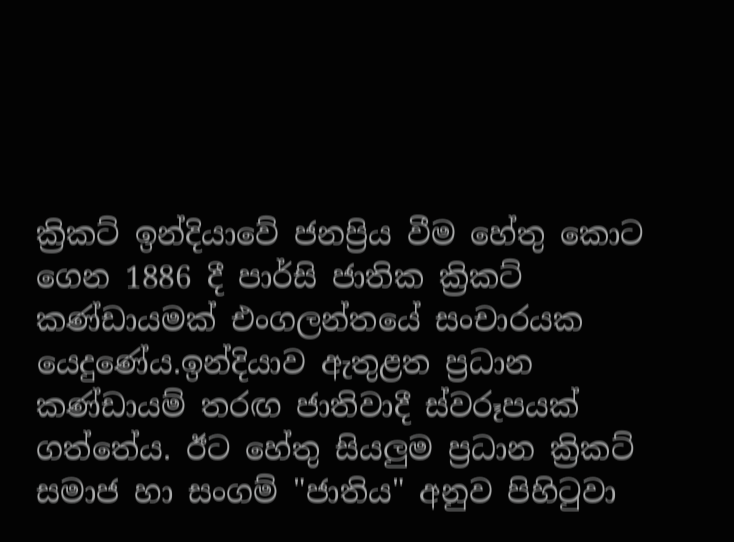ක්‍රිකට් ඉන්දියාවේ ජනප්‍රිය වීම හේතු කොට ගෙන 1886 දී පාර්සි ජාතික ක්‍රිකට් කණ්ඩායමක් එංගලන්තයේ සංචාරයක යෙදුණේය.ඉන්දියාව ඇතුළත ප්‍රධාන කණ්ඩායම් තරඟ ජාතිවාදී ස්වරූපයක් ගත්තේය. ඊට හේතු සියලුම ප්‍රධාන ක්‍රිකට් සමාජ හා සංගම් "ජාතිය" අනුව පිහිටුවා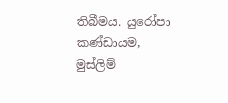තිබීමය. යුරෝපා කණ්ඩායම, මුස්ලිම්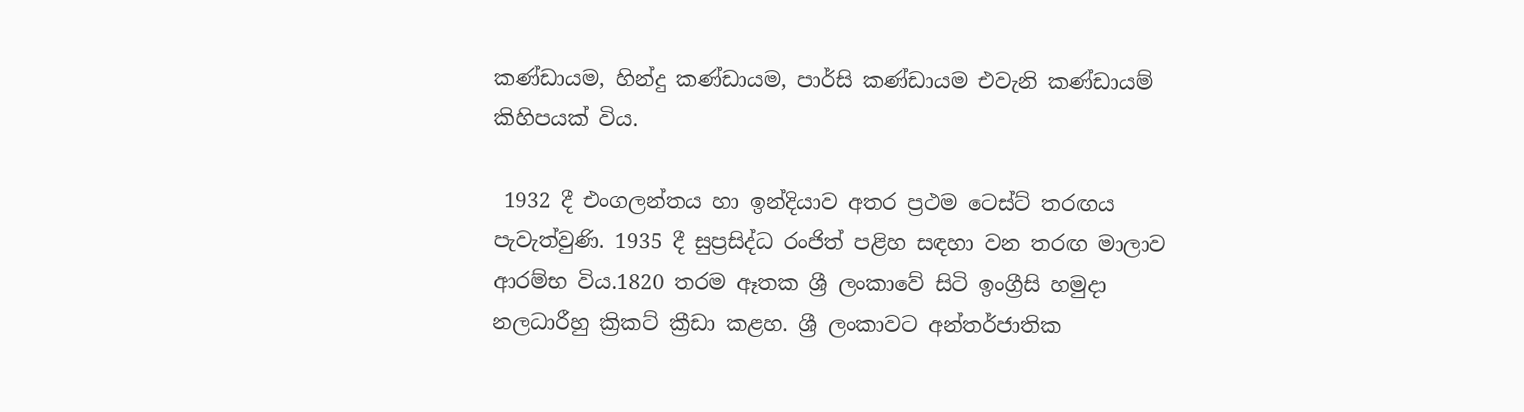කණ්ඩායම, හින්දු කණ්ඩායම, පාර්සි කණ්ඩායම එවැනි කණ්ඩායම් කිහිපයක් විය.

 1932 දී එංගලන්තය හා ඉන්දියාව අතර ප්‍රථම ටෙස්ට් තරඟය පැවැත්වුණි. 1935 දී සුප්‍රසිද්ධ රංජිත් පළිහ සඳහා වන තරඟ මාලාව ආරම්භ විය.1820 තරම ඈතක ශ්‍රී ලංකාවේ සිටි ඉංග්‍රීසි හමුදා නලධාරීහු ක්‍රිකට් ක්‍රීඩා කළහ. ශ්‍රී ලංකාවට අන්තර්ජාතික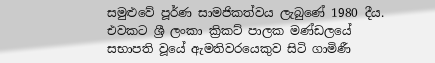සමුළුවේ පූර්ණ සාමජිකත්වය ලැබුණේ 1980 දීය. එවකට ශ්‍රී ලංකා ක්‍රිකට් පාලක මණ්ඩලයේ සභාපති වූයේ ඇමතිවරයෙකුව සිටි ගාමිණී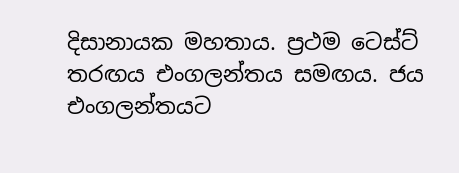දිසානායක මහතාය. ප්‍රථම ටෙස්ට් තරඟය එංගලන්තය සමඟය. ජය එංගලන්තයට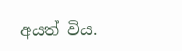අයත් විය.